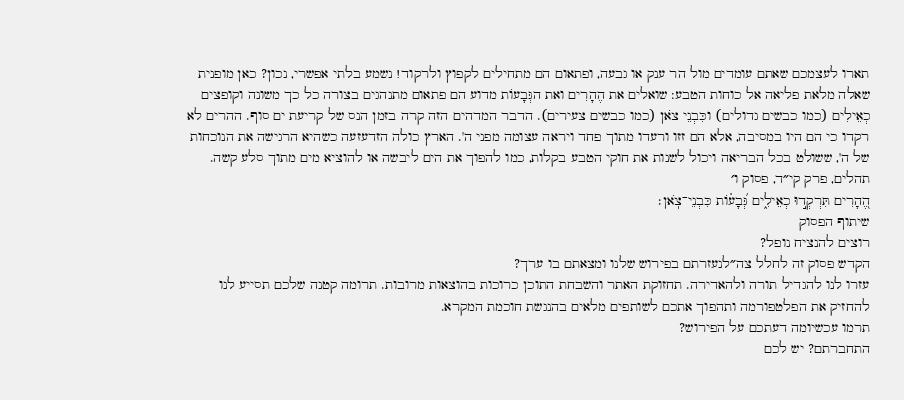תארו לעצמכם שאתם עומדים מול הר ענק או גבעה, ופתאום הם מתחילים לקפוץ ולרקוד! נשמע בלתי אפשרי, נכון? כאן מופנית שאלה מלאת פליאה אל כוחות הטבע: שואלים את הֶהָרִים ואת הגְּבָעוֹת מדוע הם פתאום מתנהגים בצורה כל כך משונה וקופצים כְאֵילִים (כמו כבשים גדולים) וכִּבְנֵי צֹאן (כמו כבשים צעירים). הדבר המדהים הזה קרה בזמן הנס של קריעת ים סוף. ההרים לא רקדו כי הם היו במסיבה, אלא הם זזו ורעדו מתוך פחד ויראה עצומה מפני ה'. הארץ כולה הזדעזעה כשהיא הרגישה את הנוכחות של ה', ששולט בכל הבריאה ויכול לשנות את חוקי הטבע בקלות, כמו להפוך את הים ליבשה או להוציא מים מתוך סלע קשה.
תהלים, פרק קי״ד, פסוק ו׳
הֶ֭הָרִים תִּרְקְד֣וּ כְאֵילִ֑ים גְּ֝בָע֗וֹת כִּבְנֵי־צֹֽאן׃
שיתוף הפסוק
רוצים להנציח נופל?
הקדש פסוק זה לחלל צה״לנעזרתם בפירוש שלנו ומצאתם בו ערך?
עזרו לנו להגדיל תורה ולהאדירה. תחזוקת האתר והשבחת התוכן כרוכות בהוצאות מרובות. תרומה קטנה שלכם תסייע לנו להחזיק את הפלטפורמה ותהפוך אתכם לשותפים מלאים בהנגשת חוכמת המקרא.
תרמו עכשיומה דעתכם על הפירוש?
התחברתם? יש לכם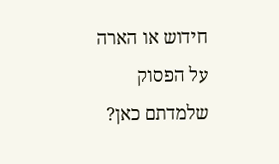חידוש או הארה על הפסוק שלמדתם כאן?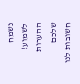נשמח לשמוע!
ההערות שלכם חשובות לנו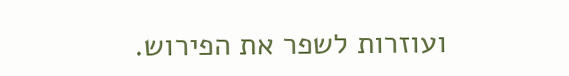ועוזרות לשפר את הפירוש.